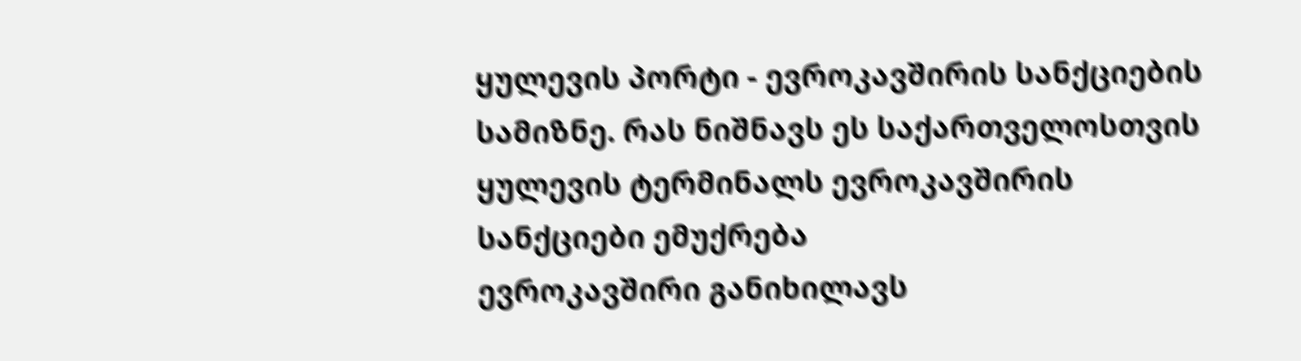ყულევის პორტი - ევროკავშირის სანქციების სამიზნე. რას ნიშნავს ეს საქართველოსთვის
ყულევის ტერმინალს ევროკავშირის სანქციები ემუქრება
ევროკავშირი განიხილავს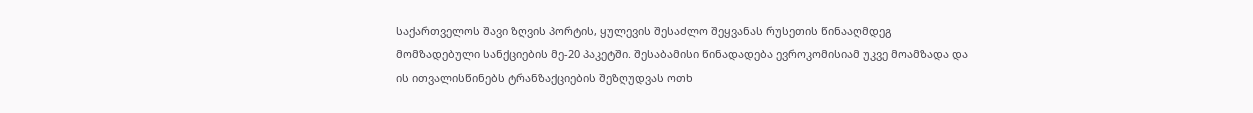საქართველოს შავი ზღვის პორტის, ყულევის შესაძლო შეყვანას რუსეთის წინააღმდეგ მომზადებული სანქციების მე-20 პაკეტში. შესაბამისი წინადადება ევროკომისიამ უკვე მოამზადა და ის ითვალისწინებს ტრანზაქციების შეზღუდვას ოთხ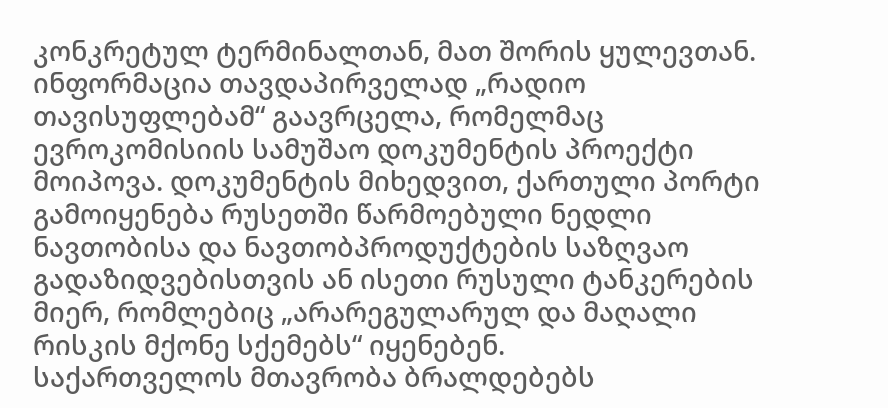კონკრეტულ ტერმინალთან, მათ შორის ყულევთან.
ინფორმაცია თავდაპირველად „რადიო თავისუფლებამ“ გაავრცელა, რომელმაც ევროკომისიის სამუშაო დოკუმენტის პროექტი მოიპოვა. დოკუმენტის მიხედვით, ქართული პორტი გამოიყენება რუსეთში წარმოებული ნედლი ნავთობისა და ნავთობპროდუქტების საზღვაო გადაზიდვებისთვის ან ისეთი რუსული ტანკერების მიერ, რომლებიც „არარეგულარულ და მაღალი რისკის მქონე სქემებს“ იყენებენ.
საქართველოს მთავრობა ბრალდებებს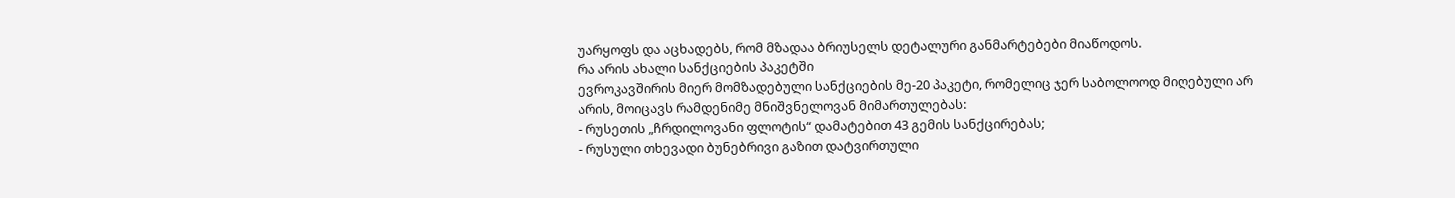უარყოფს და აცხადებს, რომ მზადაა ბრიუსელს დეტალური განმარტებები მიაწოდოს.
რა არის ახალი სანქციების პაკეტში
ევროკავშირის მიერ მომზადებული სანქციების მე-20 პაკეტი, რომელიც ჯერ საბოლოოდ მიღებული არ არის, მოიცავს რამდენიმე მნიშვნელოვან მიმართულებას:
- რუსეთის „ჩრდილოვანი ფლოტის“ დამატებით 43 გემის სანქცირებას;
- რუსული თხევადი ბუნებრივი გაზით დატვირთული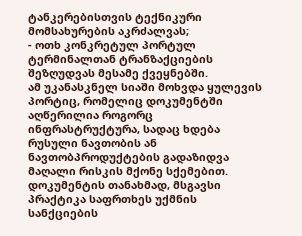ტანკერებისთვის ტექნიკური მომსახურების აკრძალვას;
- ოთხ კონკრეტულ პორტულ ტერმინალთან ტრანზაქციების შეზღუდვას მესამე ქვეყნებში.
ამ უკანასკნელ სიაში მოხვდა ყულევის პორტიც, რომელიც დოკუმენტში აღწერილია როგორც ინფრასტრუქტურა, სადაც ხდება რუსული ნავთობის ან ნავთობპროდუქტების გადაზიდვა მაღალი რისკის მქონე სქემებით.
დოკუმენტის თანახმად, მსგავსი პრაქტიკა საფრთხეს უქმნის სანქციების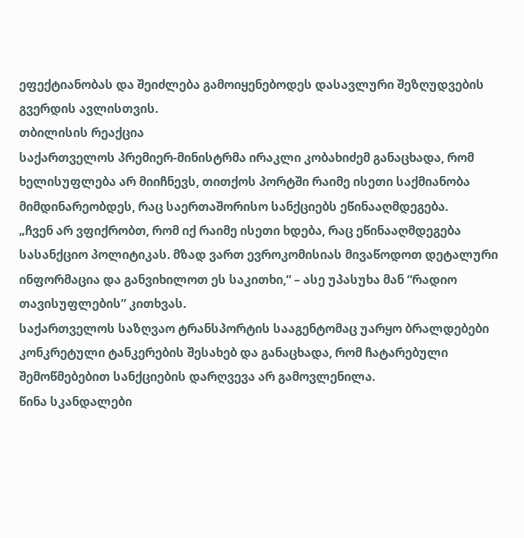ეფექტიანობას და შეიძლება გამოიყენებოდეს დასავლური შეზღუდვების გვერდის ავლისთვის.
თბილისის რეაქცია
საქართველოს პრემიერ-მინისტრმა ირაკლი კობახიძემ განაცხადა, რომ ხელისუფლება არ მიიჩნევს, თითქოს პორტში რაიმე ისეთი საქმიანობა მიმდინარეობდეს, რაც საერთაშორისო სანქციებს ეწინააღმდეგება.
„ჩვენ არ ვფიქრობთ, რომ იქ რაიმე ისეთი ხდება, რაც ეწინააღმდეგება სასანქციო პოლიტიკას. მზად ვართ ევროკომისიას მივაწოდოთ დეტალური ინფორმაცია და განვიხილოთ ეს საკითხი,“ – ასე უპასუხა მან “რადიო თავისუფლების” კითხვას.
საქართველოს საზღვაო ტრანსპორტის სააგენტომაც უარყო ბრალდებები კონკრეტული ტანკერების შესახებ და განაცხადა, რომ ჩატარებული შემოწმებებით სანქციების დარღვევა არ გამოვლენილა.
წინა სკანდალები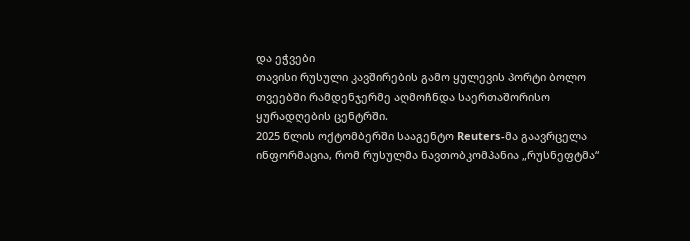და ეჭვები
თავისი რუსული კავშირების გამო ყულევის პორტი ბოლო თვეებში რამდენჯერმე აღმოჩნდა საერთაშორისო ყურადღების ცენტრში.
2025 წლის ოქტომბერში სააგენტო Reuters-მა გაავრცელა ინფორმაცია, რომ რუსულმა ნავთობკომპანია „რუსნეფტმა“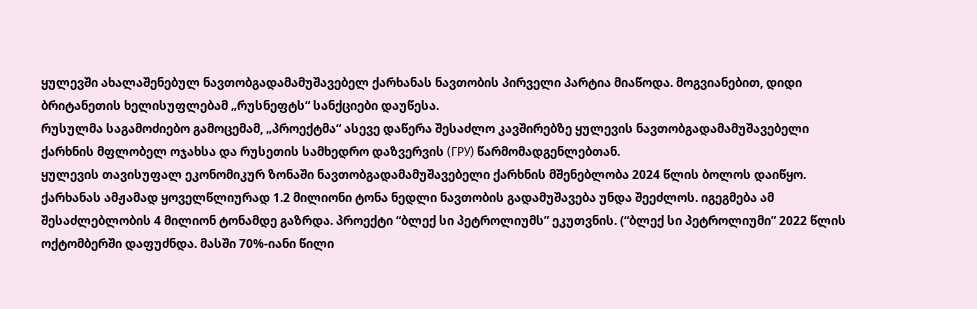ყულევში ახალაშენებულ ნავთობგადამამუშავებელ ქარხანას ნავთობის პირველი პარტია მიაწოდა. მოგვიანებით, დიდი ბრიტანეთის ხელისუფლებამ „რუსნეფტს“ სანქციები დაუწესა.
რუსულმა საგამოძიებო გამოცემამ, „პროექტმა“ ასევე დაწერა შესაძლო კავშირებზე ყულევის ნავთობგადამამუშავებელი ქარხნის მფლობელ ოჯახსა და რუსეთის სამხედრო დაზვერვის (ГРУ) წარმომადგენლებთან.
ყულევის თავისუფალ ეკონომიკურ ზონაში ნავთობგადამამუშავებელი ქარხნის მშენებლობა 2024 წლის ბოლოს დაიწყო. ქარხანას ამჟამად ყოველწლიურად 1.2 მილიონი ტონა ნედლი ნავთობის გადამუშავება უნდა შეეძლოს. იგეგმება ამ შესაძლებლობის 4 მილიონ ტონამდე გაზრდა. პროექტი “ბლექ სი პეტროლიუმს” ეკუთვნის. (“ბლექ სი პეტროლიუმი” 2022 წლის ოქტომბერში დაფუძნდა. მასში 70%-იანი წილი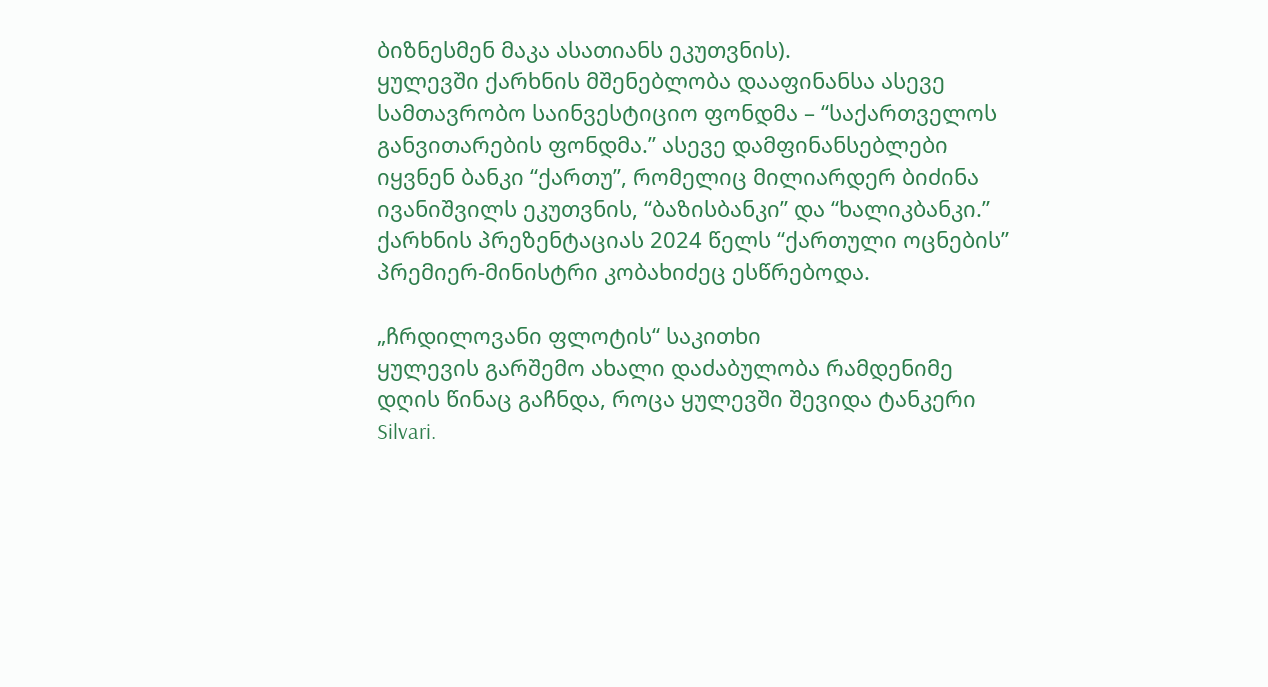ბიზნესმენ მაკა ასათიანს ეკუთვნის).
ყულევში ქარხნის მშენებლობა დააფინანსა ასევე სამთავრობო საინვესტიციო ფონდმა – “საქართველოს განვითარების ფონდმა.” ასევე დამფინანსებლები იყვნენ ბანკი “ქართუ”, რომელიც მილიარდერ ბიძინა ივანიშვილს ეკუთვნის, “ბაზისბანკი” და “ხალიკბანკი.”
ქარხნის პრეზენტაციას 2024 წელს “ქართული ოცნების” პრემიერ-მინისტრი კობახიძეც ესწრებოდა.

„ჩრდილოვანი ფლოტის“ საკითხი
ყულევის გარშემო ახალი დაძაბულობა რამდენიმე დღის წინაც გაჩნდა, როცა ყულევში შევიდა ტანკერი Silvari.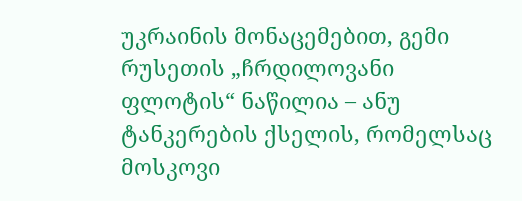უკრაინის მონაცემებით, გემი რუსეთის „ჩრდილოვანი ფლოტის“ ნაწილია – ანუ ტანკერების ქსელის, რომელსაც მოსკოვი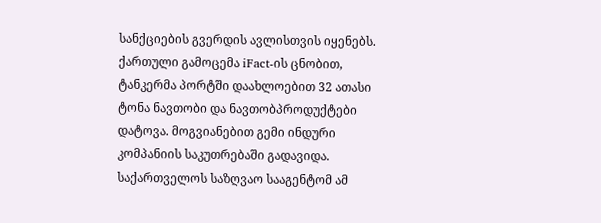სანქციების გვერდის ავლისთვის იყენებს.
ქართული გამოცემა iFact-ის ცნობით, ტანკერმა პორტში დაახლოებით 32 ათასი ტონა ნავთობი და ნავთობპროდუქტები დატოვა. მოგვიანებით გემი ინდური კომპანიის საკუთრებაში გადავიდა.
საქართველოს საზღვაო სააგენტომ ამ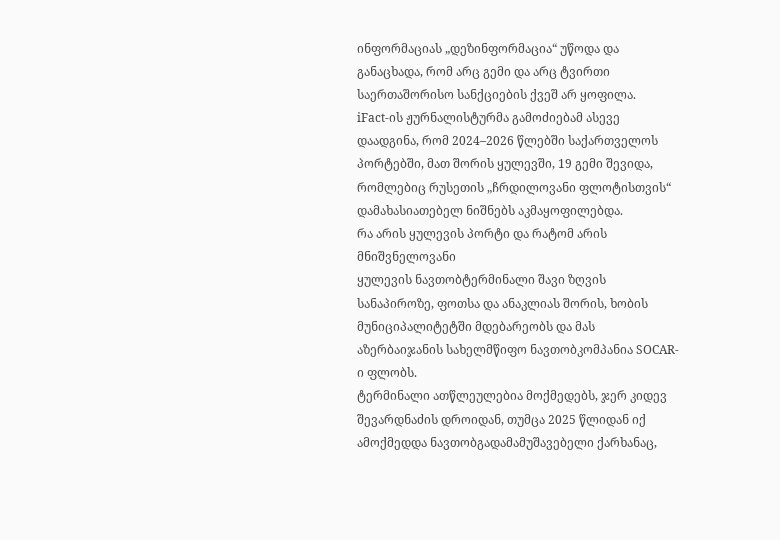ინფორმაციას „დეზინფორმაცია“ უწოდა და განაცხადა, რომ არც გემი და არც ტვირთი საერთაშორისო სანქციების ქვეშ არ ყოფილა.
iFact-ის ჟურნალისტურმა გამოძიებამ ასევე დაადგინა, რომ 2024–2026 წლებში საქართველოს პორტებში, მათ შორის ყულევში, 19 გემი შევიდა, რომლებიც რუსეთის „ჩრდილოვანი ფლოტისთვის“ დამახასიათებელ ნიშნებს აკმაყოფილებდა.
რა არის ყულევის პორტი და რატომ არის მნიშვნელოვანი
ყულევის ნავთობტერმინალი შავი ზღვის სანაპიროზე, ფოთსა და ანაკლიას შორის, ხობის მუნიციპალიტეტში მდებარეობს და მას აზერბაიჯანის სახელმწიფო ნავთობკომპანია SOCAR-ი ფლობს.
ტერმინალი ათწლეულებია მოქმედებს, ჯერ კიდევ შევარდნაძის დროიდან, თუმცა 2025 წლიდან იქ ამოქმედდა ნავთობგადამამუშავებელი ქარხანაც,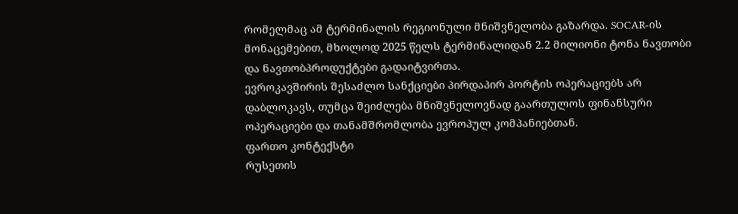რომელმაც ამ ტერმინალის რეგიონული მნიშვნელობა გაზარდა. SOCAR-ის მონაცემებით, მხოლოდ 2025 წელს ტერმინალიდან 2.2 მილიონი ტონა ნავთობი და ნავთობპროდუქტები გადაიტვირთა.
ევროკავშირის შესაძლო სანქციები პირდაპირ პორტის ოპერაციებს არ დაბლოკავს, თუმცა შეიძლება მნიშვნელოვნად გაართულოს ფინანსური ოპერაციები და თანამშრომლობა ევროპულ კომპანიებთან.
ფართო კონტექსტი
რუსეთის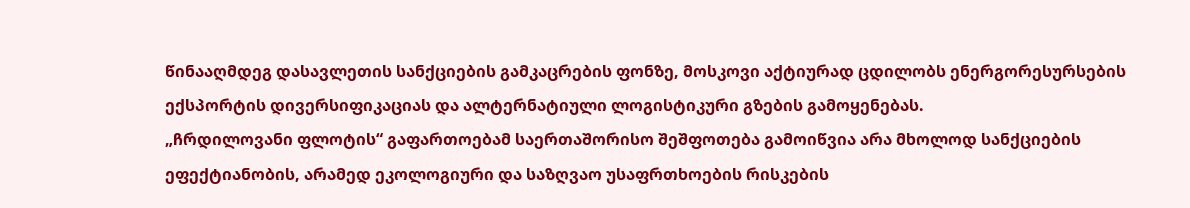წინააღმდეგ დასავლეთის სანქციების გამკაცრების ფონზე, მოსკოვი აქტიურად ცდილობს ენერგორესურსების ექსპორტის დივერსიფიკაციას და ალტერნატიული ლოგისტიკური გზების გამოყენებას.
„ჩრდილოვანი ფლოტის“ გაფართოებამ საერთაშორისო შეშფოთება გამოიწვია არა მხოლოდ სანქციების ეფექტიანობის, არამედ ეკოლოგიური და საზღვაო უსაფრთხოების რისკების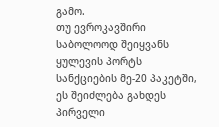გამო.
თუ ევროკავშირი საბოლოოდ შეიყვანს ყულევის პორტს სანქციების მე-20 პაკეტში, ეს შეიძლება გახდეს პირველი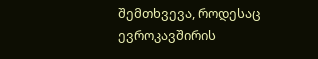შემთხვევა, როდესაც ევროკავშირის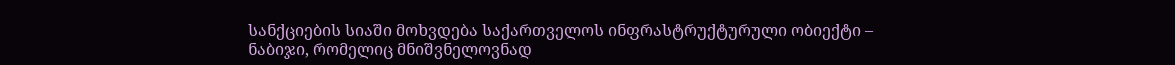სანქციების სიაში მოხვდება საქართველოს ინფრასტრუქტურული ობიექტი – ნაბიჯი, რომელიც მნიშვნელოვნად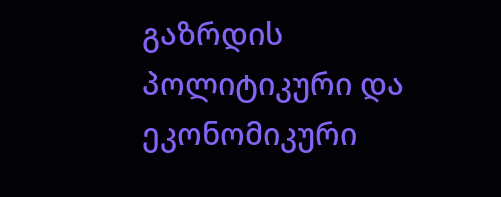გაზრდის პოლიტიკური და ეკონომიკური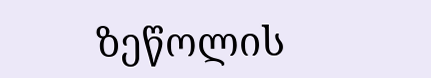ზეწოლის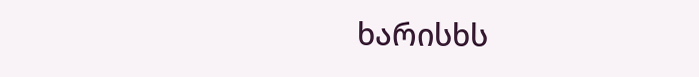ხარისხს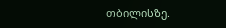თბილისზე.